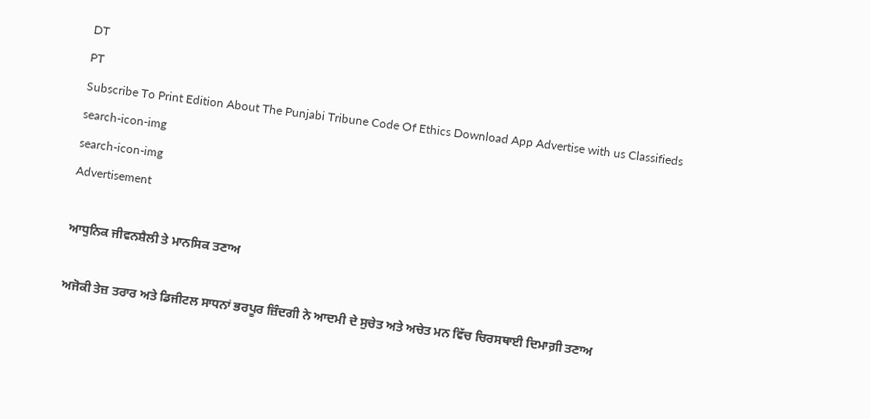DT
PT
Subscribe To Print Edition About The Punjabi Tribune Code Of Ethics Download App Advertise with us Classifieds
search-icon-img
search-icon-img
Advertisement

ਆਧੁਨਿਕ ਜੀਵਨਸ਼ੈਲੀ ਤੇ ਮਾਨਸਿਕ ਤਣਾਅ

ਅਜੋਕੀ ਤੇਜ਼ ਤਰਾਰ ਅਤੇ ਡਿਜੀਟਲ ਸਾਧਨਾਂ ਭਰਪੂਰ ਜ਼ਿੰਦਗੀ ਨੇ ਆਦਮੀ ਦੇ ਸੁਚੇਤ ਅਤੇ ਅਚੇਤ ਮਨ ਵਿੱਚ ਚਿਰਸਥਾਈ ਦਿਮਾਗ਼ੀ ਤਣਾਅ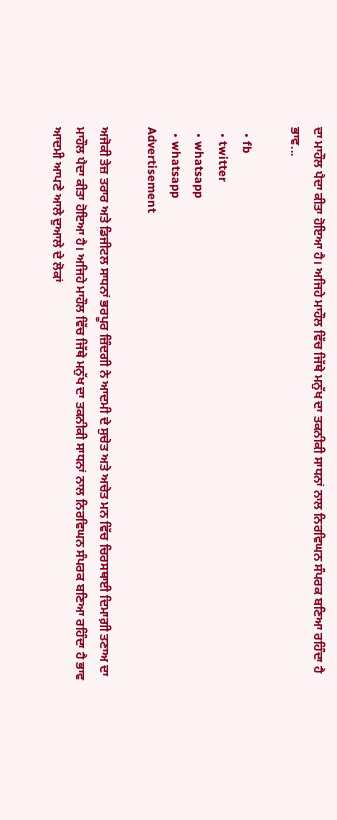ਦਾ ਮਾਹੌਲ ਪੈਦਾ ਕੀਤਾ ਹੋਇਆ ਹੈ। ਅਜਿਹੇ ਮਾਹੌਲ ਵਿੱਚ ਜਿੱਥੇ ਮਨੁੱਖ ਦਾ ਤਕਨੀਕੀ ਸਾਧਨਾਂ ਨਾਲ ਨਿਰਵਿਘਨ ਸੰਪਰਕ ਬਣਿਆ ਰਹਿੰਦਾ ਹੈ ਭਾਵ...

  • fb
  • twitter
  • whatsapp
  • whatsapp
Advertisement

ਅਜੋਕੀ ਤੇਜ਼ ਤਰਾਰ ਅਤੇ ਡਿਜੀਟਲ ਸਾਧਨਾਂ ਭਰਪੂਰ ਜ਼ਿੰਦਗੀ ਨੇ ਆਦਮੀ ਦੇ ਸੁਚੇਤ ਅਤੇ ਅਚੇਤ ਮਨ ਵਿੱਚ ਚਿਰਸਥਾਈ ਦਿਮਾਗ਼ੀ ਤਣਾਅ ਦਾ ਮਾਹੌਲ ਪੈਦਾ ਕੀਤਾ ਹੋਇਆ ਹੈ। ਅਜਿਹੇ ਮਾਹੌਲ ਵਿੱਚ ਜਿੱਥੇ ਮਨੁੱਖ ਦਾ ਤਕਨੀਕੀ ਸਾਧਨਾਂ ਨਾਲ ਨਿਰਵਿਘਨ ਸੰਪਰਕ ਬਣਿਆ ਰਹਿੰਦਾ ਹੈ ਭਾਵ ਆਦਮੀ ਆਪਣੇ ਆਲੇ ਦੁਆਲੇ ਦੇ ਲੋਕਾਂ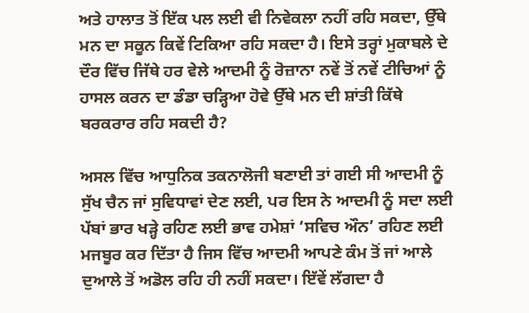ਅਤੇ ਹਾਲਾਤ ਤੋਂ ਇੱਕ ਪਲ ਲਈ ਵੀ ਨਿਵੇਕਲਾ ਨਹੀਂ ਰਹਿ ਸਕਦਾ, ਉੱਥੇ ਮਨ ਦਾ ਸਕੂਨ ਕਿਵੇਂ ਟਿਕਿਆ ਰਹਿ ਸਕਦਾ ਹੈ। ਇਸੇ ਤਰ੍ਹਾਂ ਮੁਕਾਬਲੇ ਦੇ ਦੌਰ ਵਿੱਚ ਜਿੱਥੇ ਹਰ ਵੇਲੇ ਆਦਮੀ ਨੂੰ ਰੋਜ਼ਾਨਾ ਨਵੇਂ ਤੋਂ ਨਵੇਂ ਟੀਚਿਆਂ ਨੂੰ ਹਾਸਲ ਕਰਨ ਦਾ ਡੰਡਾ ਚੜ੍ਹਿਆ ਹੋਵੇ ਉੱਥੇ ਮਨ ਦੀ ਸ਼ਾਂਤੀ ਕਿੱਥੇ ਬਰਕਰਾਰ ਰਹਿ ਸਕਦੀ ਹੈ?

ਅਸਲ ਵਿੱਚ ਆਧੁਨਿਕ ਤਕਨਾਲੋਜੀ ਬਣਾਈ ਤਾਂ ਗਈ ਸੀ ਆਦਮੀ ਨੂੰ ਸੁੱਖ ਚੈਨ ਜਾਂ ਸੁਵਿਧਾਵਾਂ ਦੇਣ ਲਈ, ਪਰ ਇਸ ਨੇ ਆਦਮੀ ਨੂੰ ਸਦਾ ਲਈ ਪੱਬਾਂ ਭਾਰ ਖੜ੍ਹੇ ਰਹਿਣ ਲਈ ਭਾਵ ਹਮੇਸ਼ਾਂ ‘ਸਵਿਚ ਔਨ’ ਰਹਿਣ ਲਈ ਮਜਬੂਰ ਕਰ ਦਿੱਤਾ ਹੈ ਜਿਸ ਵਿੱਚ ਆਦਮੀ ਆਪਣੇ ਕੰਮ ਤੋਂ ਜਾਂ ਆਲੇ ਦੁਆਲੇ ਤੋਂ ਅਡੋਲ ਰਹਿ ਹੀ ਨਹੀਂ ਸਕਦਾ। ਇੱਵੇਂ ਲੱਗਦਾ ਹੈ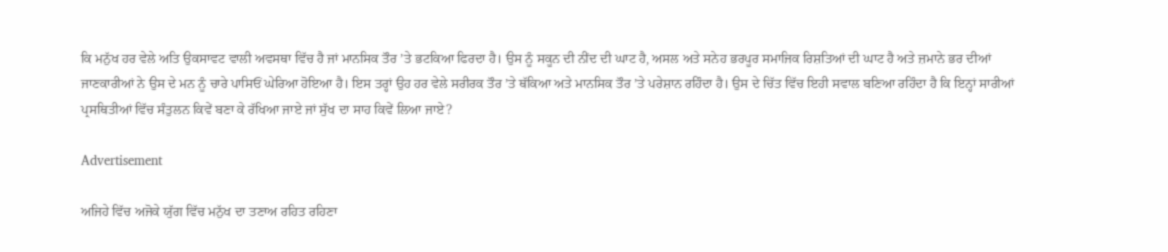ਕਿ ਮਨੁੱਖ ਹਰ ਵੇਲੇ ਅਤਿ ਉਕਸਾਵਟ ਵਾਲੀ ਅਵਸਥਾ ਵਿੱਚ ਹੈ ਜਾਂ ਮਾਨਸਿਕ ਤੌਰ ’ਤੇ ਭਟਕਿਆ ਫਿਰਦਾ ਹੈ। ਉਸ ਨੂੰ ਸਕੂਨ ਦੀ ਨੀਂਦ ਦੀ ਘਾਟ ਹੈ, ਅਸਲ ਅਤੇ ਸਨੇਹ ਭਰਪੂਰ ਸਮਾਜਿਕ ਰਿਸ਼ਤਿਆਂ ਦੀ ਘਾਟ ਹੈ ਅਤੇ ਜ਼ਮਾਨੇ ਭਰ ਦੀਆਂ ਜਾਣਕਾਰੀਆਂ ਨੇ ਉਸ ਦੇ ਮਨ ਨੂੰ ਚਾਰੇ ਪਾਸਿਓਂ ਘੇਰਿਆ ਹੋਇਆ ਹੈ। ਇਸ ਤਰ੍ਹਾਂ ਉਹ ਹਰ ਵੇਲੇ ਸਰੀਰਕ ਤੌਰ ’ਤੇ ਥੱਕਿਆ ਅਤੇ ਮਾਨਸਿਕ ਤੌਰ ’ਤੇ ਪਰੇਸ਼ਾਨ ਰਹਿੰਦਾ ਹੈ। ਉਸ ਦੇ ਚਿੱਤ ਵਿੱਚ ਇਹੀ ਸਵਾਲ ਬਣਿਆ ਰਹਿੰਦਾ ਹੈ ਕਿ ਇਨ੍ਹਾਂ ਸਾਰੀਆਂ ਪ੍ਰਸਥਿਤੀਆਂ ਵਿੱਚ ਸੰਤੁਲਨ ਕਿਵੇਂ ਬਣਾ ਕੇ ਰੱਖਿਆ ਜਾਏ ਜਾਂ ਸੁੱਖ ਦਾ ਸਾਹ ਕਿਵੇਂ ਲਿਆ ਜਾਏ?

Advertisement

ਅਜਿਹੇ ਵਿੱਚ ਅਜੋਕੇ ਯੁੱਗ ਵਿੱਚ ਮਨੁੱਖ ਦਾ ਤਣਾਅ ਰਹਿਤ ਰਹਿਣਾ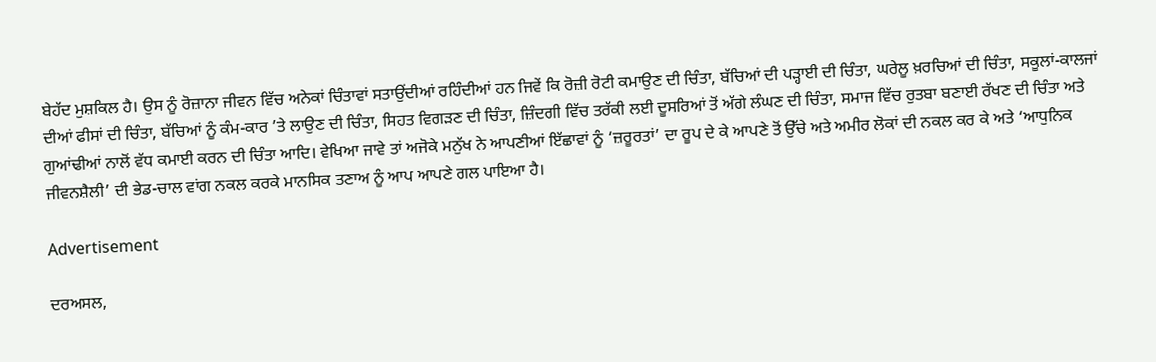ਬੇਹੱਦ ਮੁਸ਼ਕਿਲ ਹੈ। ਉਸ ਨੂੰ ਰੋਜ਼ਾਨਾ ਜੀਵਨ ਵਿੱਚ ਅਨੇਕਾਂ ਚਿੰਤਾਵਾਂ ਸਤਾਉਂਦੀਆਂ ਰਹਿੰਦੀਆਂ ਹਨ ਜਿਵੇਂ ਕਿ ਰੋਜ਼ੀ ਰੋਟੀ ਕਮਾਉਣ ਦੀ ਚਿੰਤਾ, ਬੱਚਿਆਂ ਦੀ ਪੜ੍ਹਾਈ ਦੀ ਚਿੰਤਾ, ਘਰੇਲੂ ਖ਼ਰਚਿਆਂ ਦੀ ਚਿੰਤਾ, ਸਕੂਲਾਂ-ਕਾਲਜਾਂ ਦੀਆਂ ਫੀਸਾਂ ਦੀ ਚਿੰਤਾ, ਬੱਚਿਆਂ ਨੂੰ ਕੰਮ-ਕਾਰ ’ਤੇ ਲਾਉਣ ਦੀ ਚਿੰਤਾ, ਸਿਹਤ ਵਿਗੜਣ ਦੀ ਚਿੰਤਾ, ਜ਼ਿੰਦਗੀ ਵਿੱਚ ਤਰੱਕੀ ਲਈ ਦੂਸਰਿਆਂ ਤੋਂ ਅੱਗੇ ਲੰਘਣ ਦੀ ਚਿੰਤਾ, ਸਮਾਜ ਵਿੱਚ ਰੁਤਬਾ ਬਣਾਈ ਰੱਖਣ ਦੀ ਚਿੰਤਾ ਅਤੇ ਗੁਆਂਢੀਆਂ ਨਾਲੋਂ ਵੱਧ ਕਮਾਈ ਕਰਨ ਦੀ ਚਿੰਤਾ ਆਦਿ। ਵੇਖਿਆ ਜਾਵੇ ਤਾਂ ਅਜੋਕੇ ਮਨੁੱਖ ਨੇ ਆਪਣੀਆਂ ਇੱਛਾਵਾਂ ਨੂੰ ‘ਜ਼ਰੂਰਤਾਂ’ ਦਾ ਰੂਪ ਦੇ ਕੇ ਆਪਣੇ ਤੋਂ ਉੱਚੇ ਅਤੇ ਅਮੀਰ ਲੋਕਾਂ ਦੀ ਨਕਲ ਕਰ ਕੇ ਅਤੇ ‘ਆਧੁਨਿਕ ਜੀਵਨਸ਼ੈਲੀ’ ਦੀ ਭੇਡ-ਚਾਲ ਵਾਂਗ ਨਕਲ ਕਰਕੇ ਮਾਨਸਿਕ ਤਣਾਅ ਨੂੰ ਆਪ ਆਪਣੇ ਗਲ ਪਾਇਆ ਹੈ।

Advertisement

ਦਰਅਸਲ,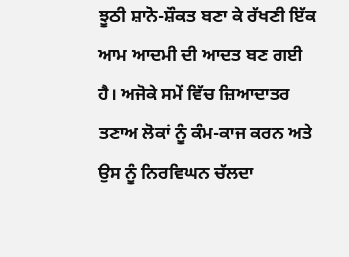ਝੂਠੀ ਸ਼ਾਨੋ-ਸ਼ੌਕਤ ਬਣਾ ਕੇ ਰੱਖਣੀ ਇੱਕ ਆਮ ਆਦਮੀ ਦੀ ਆਦਤ ਬਣ ਗਈ ਹੈ। ਅਜੋਕੇ ਸਮੇਂ ਵਿੱਚ ਜ਼ਿਆਦਾਤਰ ਤਣਾਅ ਲੋਕਾਂ ਨੂੰ ਕੰਮ-ਕਾਜ ਕਰਨ ਅਤੇ ਉਸ ਨੂੰ ਨਿਰਵਿਘਨ ਚੱਲਦਾ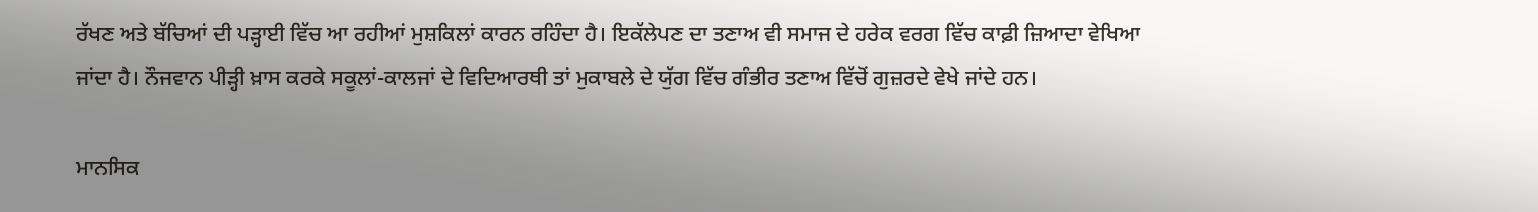ਰੱਖਣ ਅਤੇ ਬੱਚਿਆਂ ਦੀ ਪੜ੍ਹਾਈ ਵਿੱਚ ਆ ਰਹੀਆਂ ਮੁਸ਼ਕਿਲਾਂ ਕਾਰਨ ਰਹਿੰਦਾ ਹੈ। ਇਕੱਲੇਪਣ ਦਾ ਤਣਾਅ ਵੀ ਸਮਾਜ ਦੇ ਹਰੇਕ ਵਰਗ ਵਿੱਚ ਕਾਫ਼ੀ ਜ਼ਿਆਦਾ ਵੇਖਿਆ ਜਾਂਦਾ ਹੈ। ਨੌਜਵਾਨ ਪੀੜ੍ਹੀ ਖ਼ਾਸ ਕਰਕੇ ਸਕੂਲਾਂ-ਕਾਲਜਾਂ ਦੇ ਵਿਦਿਆਰਥੀ ਤਾਂ ਮੁਕਾਬਲੇ ਦੇ ਯੁੱਗ ਵਿੱਚ ਗੰਭੀਰ ਤਣਾਅ ਵਿੱਚੋਂ ਗੁਜ਼ਰਦੇ ਵੇਖੇ ਜਾਂਦੇ ਹਨ।

ਮਾਨਸਿਕ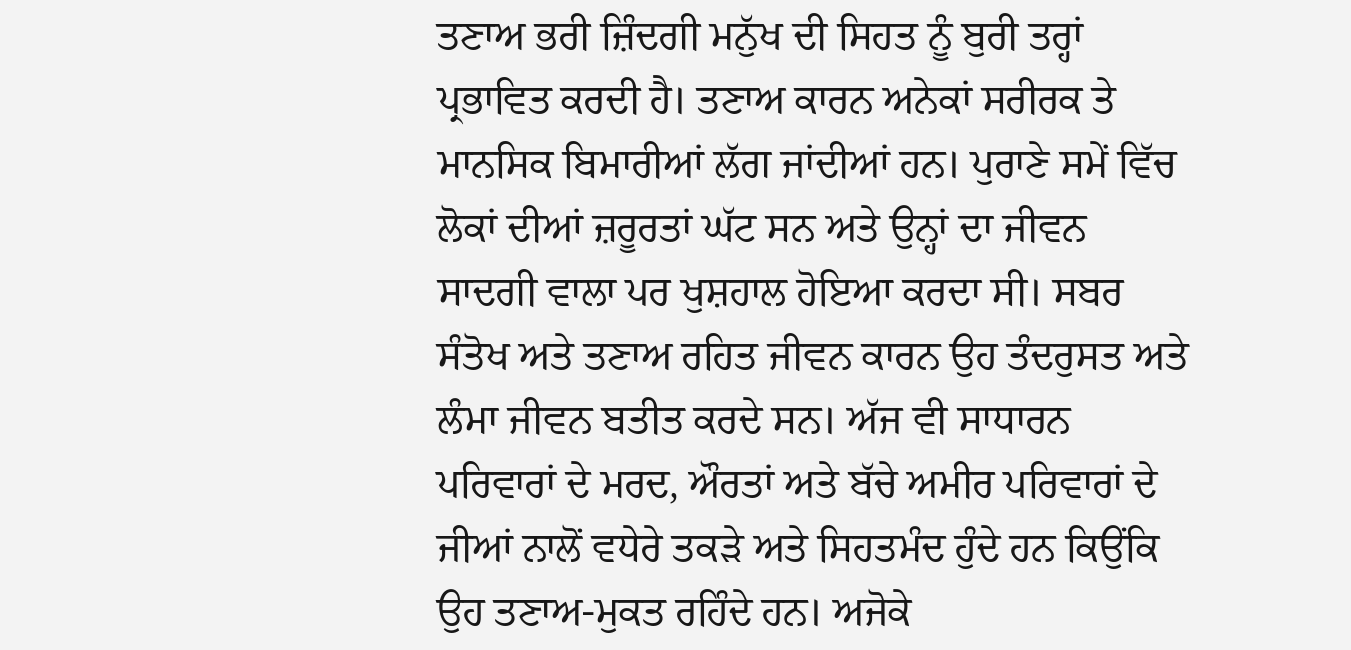ਤਣਾਅ ਭਰੀ ਜ਼ਿੰਦਗੀ ਮਨੁੱਖ ਦੀ ਸਿਹਤ ਨੂੰ ਬੁਰੀ ਤਰ੍ਹਾਂ ਪ੍ਰਭਾਵਿਤ ਕਰਦੀ ਹੈ। ਤਣਾਅ ਕਾਰਨ ਅਨੇਕਾਂ ਸਰੀਰਕ ਤੇ ਮਾਨਸਿਕ ਬਿਮਾਰੀਆਂ ਲੱਗ ਜਾਂਦੀਆਂ ਹਨ। ਪੁਰਾਣੇ ਸਮੇਂ ਵਿੱਚ ਲੋਕਾਂ ਦੀਆਂ ਜ਼ਰੂਰਤਾਂ ਘੱਟ ਸਨ ਅਤੇ ਉਨ੍ਹਾਂ ਦਾ ਜੀਵਨ ਸਾਦਗੀ ਵਾਲਾ ਪਰ ਖੁਸ਼ਹਾਲ ਹੋਇਆ ਕਰਦਾ ਸੀ। ਸਬਰ ਸੰਤੋਖ ਅਤੇ ਤਣਾਅ ਰਹਿਤ ਜੀਵਨ ਕਾਰਨ ਉਹ ਤੰਦਰੁਸਤ ਅਤੇ ਲੰਮਾ ਜੀਵਨ ਬਤੀਤ ਕਰਦੇ ਸਨ। ਅੱਜ ਵੀ ਸਾਧਾਰਨ ਪਰਿਵਾਰਾਂ ਦੇ ਮਰਦ, ਔਰਤਾਂ ਅਤੇ ਬੱਚੇ ਅਮੀਰ ਪਰਿਵਾਰਾਂ ਦੇ ਜੀਆਂ ਨਾਲੋਂ ਵਧੇਰੇ ਤਕੜੇ ਅਤੇ ਸਿਹਤਮੰਦ ਹੁੰਦੇ ਹਨ ਕਿਉਂਕਿ ਉਹ ਤਣਾਅ-ਮੁਕਤ ਰਹਿੰਦੇ ਹਨ। ਅਜੋਕੇ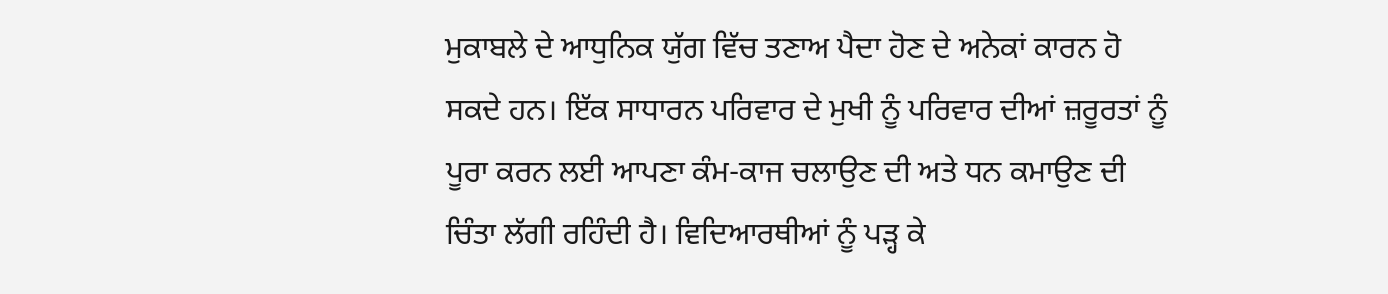ਮੁਕਾਬਲੇ ਦੇ ਆਧੁਨਿਕ ਯੁੱਗ ਵਿੱਚ ਤਣਾਅ ਪੈਦਾ ਹੋਣ ਦੇ ਅਨੇਕਾਂ ਕਾਰਨ ਹੋ ਸਕਦੇ ਹਨ। ਇੱਕ ਸਾਧਾਰਨ ਪਰਿਵਾਰ ਦੇ ਮੁਖੀ ਨੂੰ ਪਰਿਵਾਰ ਦੀਆਂ ਜ਼ਰੂਰਤਾਂ ਨੂੰ ਪੂਰਾ ਕਰਨ ਲਈ ਆਪਣਾ ਕੰਮ-ਕਾਜ ਚਲਾਉਣ ਦੀ ਅਤੇ ਧਨ ਕਮਾਉਣ ਦੀ ਚਿੰਤਾ ਲੱਗੀ ਰਹਿੰਦੀ ਹੈ। ਵਿਦਿਆਰਥੀਆਂ ਨੂੰ ਪੜ੍ਹ ਕੇ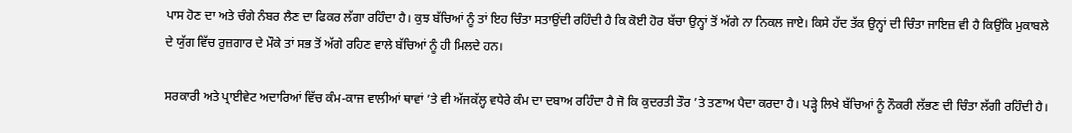ਪਾਸ ਹੋਣ ਦਾ ਅਤੇ ਚੰਗੇ ਨੰਬਰ ਲੈਣ ਦਾ ਫਿਕਰ ਲੱਗਾ ਰਹਿੰਦਾ ਹੈ। ਕੁਝ ਬੱਚਿਆਂ ਨੂੰ ਤਾਂ ਇਹ ਚਿੰਤਾ ਸਤਾਉਂਦੀ ਰਹਿੰਦੀ ਹੈ ਕਿ ਕੋਈ ਹੋਰ ਬੱਚਾ ਉਨ੍ਹਾਂ ਤੋਂ ਅੱਗੇ ਨਾ ਨਿਕਲ ਜਾਏ। ਕਿਸੇ ਹੱਦ ਤੱਕ ਉਨ੍ਹਾਂ ਦੀ ਚਿੰਤਾ ਜਾਇਜ਼ ਵੀ ਹੈ ਕਿਉਂਕਿ ਮੁਕਾਬਲੇ ਦੇ ਯੁੱਗ ਵਿੱਚ ਰੁਜ਼ਗਾਰ ਦੇ ਮੌਕੇ ਤਾਂ ਸਭ ਤੋਂ ਅੱਗੇ ਰਹਿਣ ਵਾਲੇ ਬੱਚਿਆਂ ਨੂੰ ਹੀ ਮਿਲਦੇ ਹਨ।

ਸਰਕਾਰੀ ਅਤੇ ਪ੍ਰਾਈਵੇਟ ਅਦਾਰਿਆਂ ਵਿੱਚ ਕੰਮ-ਕਾਜ ਵਾਲੀਆਂ ਥਾਵਾਂ ’ਤੇ ਵੀ ਅੱਜਕੱਲ੍ਹ ਵਧੇਰੇ ਕੰਮ ਦਾ ਦਬਾਅ ਰਹਿੰਦਾ ਹੈ ਜੋ ਕਿ ਕੁਦਰਤੀ ਤੌਰ ’ਤੇ ਤਣਾਅ ਪੈਦਾ ਕਰਦਾ ਹੈ। ਪੜ੍ਹੇ ਲਿਖੇ ਬੱਚਿਆਂ ਨੂੰ ਨੌਕਰੀ ਲੱਭਣ ਦੀ ਚਿੰਤਾ ਲੱਗੀ ਰਹਿੰਦੀ ਹੈ।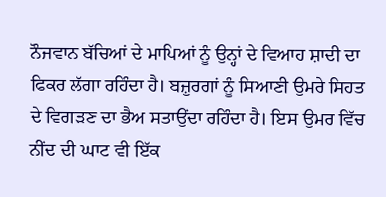ਨੌਜਵਾਨ ਬੱਚਿਆਂ ਦੇ ਮਾਪਿਆਂ ਨੂੰ ਉਨ੍ਹਾਂ ਦੇ ਵਿਆਹ ਸ਼ਾਦੀ ਦਾ ਫਿਕਰ ਲੱਗਾ ਰਹਿੰਦਾ ਹੈ। ਬਜ਼ੁਰਗਾਂ ਨੂੰ ਸਿਆਣੀ ਉਮਰੇ ਸਿਹਤ ਦੇ ਵਿਗੜਣ ਦਾ ਭੈਅ ਸਤਾਉਂਦਾ ਰਹਿੰਦਾ ਹੈ। ਇਸ ਉਮਰ ਵਿੱਚ ਨੀਂਦ ਦੀ ਘਾਟ ਵੀ ਇੱਕ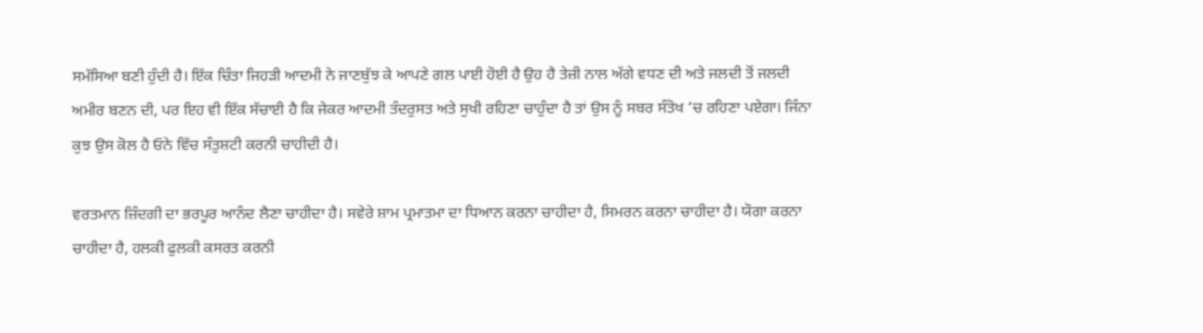ਸਮੱਸਿਆ ਬਣੀ ਹੁੰਦੀ ਹੈ। ਇੱਕ ਚਿੰਤਾ ਜਿਹੜੀ ਆਦਮੀ ਨੇ ਜਾਣਬੁੱਝ ਕੇ ਆਪਣੇ ਗਲ ਪਾਈ ਹੋਈ ਹੈ ਉਹ ਹੈ ਤੇਜ਼ੀ ਨਾਲ ਅੱਗੇ ਵਧਣ ਦੀ ਅਤੇ ਜਲਦੀ ਤੋਂ ਜਲਦੀ ਅਮੀਰ ਬਣਨ ਦੀ, ਪਰ ਇਹ ਵੀ ਇੱਕ ਸੱਚਾਈ ਹੈ ਕਿ ਜੇਕਰ ਆਦਮੀ ਤੰਦਰੁਸਤ ਅਤੇ ਸੁਖੀ ਰਹਿਣਾ ਚਾਹੁੰਦਾ ਹੈ ਤਾਂ ਉਸ ਨੂੰ ਸਬਰ ਸੰਤੋਖ ’ਚ ਰਹਿਣਾ ਪਏਗਾ। ਜਿੰਨਾ ਕੁਝ ਉਸ ਕੋਲ ਹੈ ਓਨੇ ਵਿੱਚ ਸੰਤੁਸ਼ਟੀ ਕਰਨੀ ਚਾਹੀਦੀ ਹੈ।

ਵਰਤਮਾਨ ਜ਼ਿੰਦਗੀ ਦਾ ਭਰਪੂਰ ਆਨੰਦ ਲੈਣਾ ਚਾਹੀਦਾ ਹੈ। ਸਵੇਰੇ ਸ਼ਾਮ ਪ੍ਰਮਾਤਮਾ ਦਾ ਧਿਆਨ ਕਰਨਾ ਚਾਹੀਦਾ ਹੈ, ਸਿਮਰਨ ਕਰਨਾ ਚਾਹੀਦਾ ਹੈ। ਯੋਗਾ ਕਰਨਾ ਚਾਹੀਦਾ ਹੈ, ਹਲਕੀ ਫੁਲਕੀ ਕਸਰਤ ਕਰਨੀ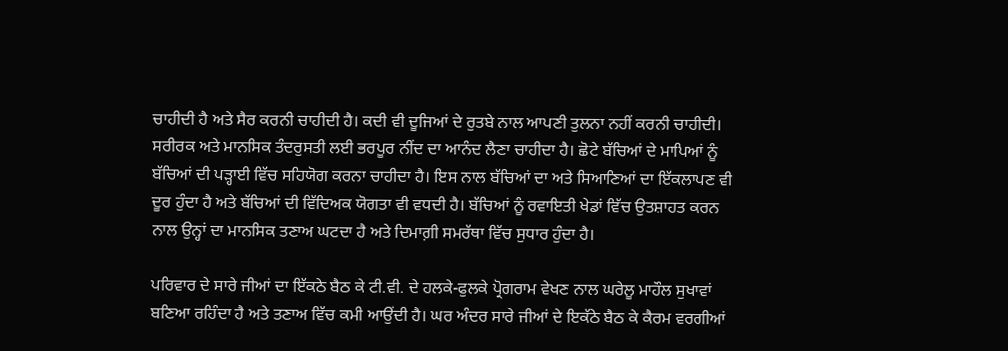ਚਾਹੀਦੀ ਹੈ ਅਤੇ ਸੈਰ ਕਰਨੀ ਚਾਹੀਦੀ ਹੈ। ਕਦੀ ਵੀ ਦੂਜਿਆਂ ਦੇ ਰੁਤਬੇ ਨਾਲ ਆਪਣੀ ਤੁਲਨਾ ਨਹੀਂ ਕਰਨੀ ਚਾਹੀਦੀ। ਸਰੀਰਕ ਅਤੇ ਮਾਨਸਿਕ ਤੰਦਰੁਸਤੀ ਲਈ ਭਰਪੂਰ ਨੀਂਦ ਦਾ ਆਨੰਦ ਲੈਣਾ ਚਾਹੀਦਾ ਹੈ। ਛੋਟੇ ਬੱਚਿਆਂ ਦੇ ਮਾਪਿਆਂ ਨੂੰ ਬੱਚਿਆਂ ਦੀ ਪੜ੍ਹਾਈ ਵਿੱਚ ਸਹਿਯੋਗ ਕਰਨਾ ਚਾਹੀਦਾ ਹੈ। ਇਸ ਨਾਲ ਬੱਚਿਆਂ ਦਾ ਅਤੇ ਸਿਆਣਿਆਂ ਦਾ ਇੱਕਲਾਪਣ ਵੀ ਦੂਰ ਹੁੰਦਾ ਹੈ ਅਤੇ ਬੱਚਿਆਂ ਦੀ ਵਿੱਦਿਅਕ ਯੋਗਤਾ ਵੀ ਵਧਦੀ ਹੈ। ਬੱਚਿਆਂ ਨੂੰ ਰਵਾਇਤੀ ਖੇਡਾਂ ਵਿੱਚ ਉਤਸ਼ਾਹਤ ਕਰਨ ਨਾਲ ਉਨ੍ਹਾਂ ਦਾ ਮਾਨਸਿਕ ਤਣਾਅ ਘਟਦਾ ਹੈ ਅਤੇ ਦਿਮਾਗ਼ੀ ਸਮਰੱਥਾ ਵਿੱਚ ਸੁਧਾਰ ਹੁੰਦਾ ਹੈ।

ਪਰਿਵਾਰ ਦੇ ਸਾਰੇ ਜੀਆਂ ਦਾ ਇੱਕਠੇ ਬੈਠ ਕੇ ਟੀ.ਵੀ. ਦੇ ਹਲਕੇ-ਫੁਲਕੇ ਪ੍ਰੋਗਰਾਮ ਵੇਖਣ ਨਾਲ ਘਰੇਲੂ ਮਾਹੌਲ ਸੁਖਾਵਾਂ ਬਣਿਆ ਰਹਿੰਦਾ ਹੈ ਅਤੇ ਤਣਾਅ ਵਿੱਚ ਕਮੀ ਆਉਂਦੀ ਹੈ। ਘਰ ਅੰਦਰ ਸਾਰੇ ਜੀਆਂ ਦੇ ਇਕੱਠੇ ਬੈਠ ਕੇ ਕੈਰਮ ਵਰਗੀਆਂ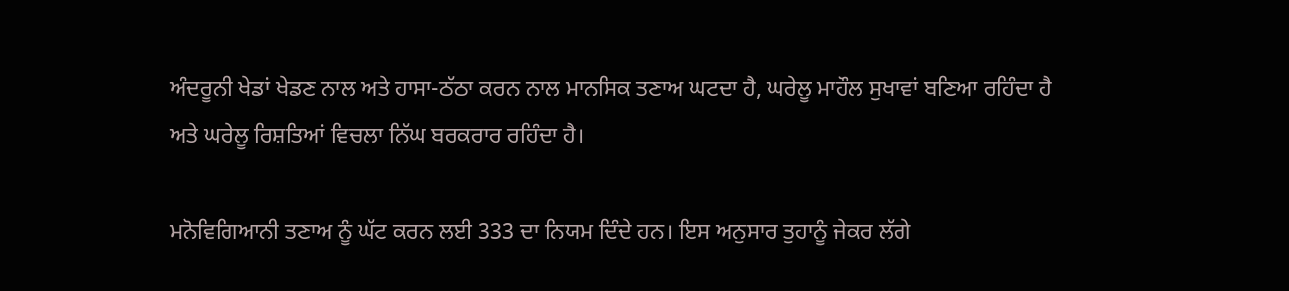ਅੰਦਰੂਨੀ ਖੇਡਾਂ ਖੇਡਣ ਨਾਲ ਅਤੇ ਹਾਸਾ-ਠੱਠਾ ਕਰਨ ਨਾਲ ਮਾਨਸਿਕ ਤਣਾਅ ਘਟਦਾ ਹੈ, ਘਰੇਲੂ ਮਾਹੌਲ ਸੁਖਾਵਾਂ ਬਣਿਆ ਰਹਿੰਦਾ ਹੈ ਅਤੇ ਘਰੇਲੂ ਰਿਸ਼ਤਿਆਂ ਵਿਚਲਾ ਨਿੱਘ ਬਰਕਰਾਰ ਰਹਿੰਦਾ ਹੈ।

ਮਨੋਵਿਗਿਆਨੀ ਤਣਾਅ ਨੂੰ ਘੱਟ ਕਰਨ ਲਈ 333 ਦਾ ਨਿਯਮ ਦਿੰਦੇ ਹਨ। ਇਸ ਅਨੁਸਾਰ ਤੁਹਾਨੂੰ ਜੇਕਰ ਲੱਗੇ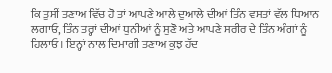ਕਿ ਤੁਸੀਂ ਤਣਾਅ ਵਿੱਚ ਹੋ ਤਾਂ ਆਪਣੇ ਆਲੇ ਦੁਆਲੇ ਦੀਆਂ ਤਿੰਨ ਵਸਤਾਂ ਵੱਲ ਧਿਆਨ ਲਗਾਓ, ਤਿੰਨ ਤਰ੍ਹਾਂ ਦੀਆਂ ਧੁਨੀਆਂ ਨੂੰ ਸੁਣੋ ਅਤੇ ਆਪਣੇ ਸਰੀਰ ਦੇ ਤਿੰਨ ਅੰਗਾਂ ਨੂੰ ਹਿਲਾਓ। ਇਨ੍ਹਾਂ ਨਾਲ ਦਿਮਾਗੀ ਤਣਾਅ ਕੁਝ ਹੱਦ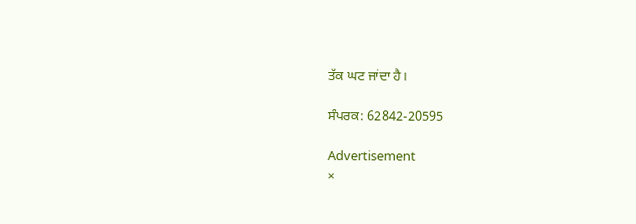ਤੱਕ ਘਟ ਜਾਂਦਾ ਹੈ।

ਸੰਪਰਕ: 62842-20595

Advertisement
×